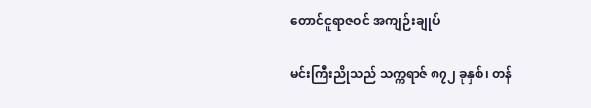တောင်ငူရာဇဝင် အကျဉ်းချုပ်

မင်းကြီးညိုသည် သက္ကရာဇ် ၈၇၂ ခုနှစ်၊ တန်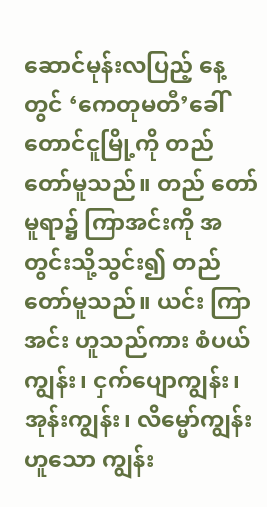ဆောင်မုန်းလပြည့် နေ့တွင် ‘ကေတုမတီ’ခေါ် တောင်ငူမြို့ကို တည်တော်မူသည်။ တည် တော်မူရာ၌ ကြာအင်းကို အတွင်းသို့သွင်း၍ တည်တော်မူသည်။ ယင်း ကြာအင်း ဟူသည်ကား စံပယ်ကျွန်း၊ ငှက်ပျောကျွန်း၊ အုန်းကျွန်း၊ လိမ္မော်ကျွန်းဟူသော ကျွန်း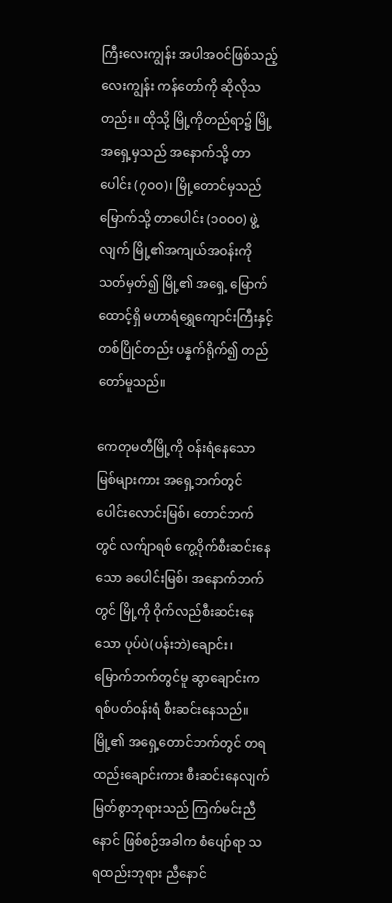ကြီးလေးကျွန်း အပါအဝင်ဖြစ်သည့် လေးကျွန်း ကန်တော်ကို ဆိုလိုသတည်း။ ထိုသို့ မြို့ကိုတည်ရာ၌ မြို့အရှေ့မှသည် အနောက်သို့ တာပေါင်း (၇ဝဝ)၊ မြို့တောင်မှသည် မြောက်သို့ တာပေါင်း (၁ဝဝဝ) ဖွဲ့လျက် မြို့၏အကျယ်အဝန်းကို သတ်မှတ်၍ မြို့၏ အရှေ့ မြောက်ထောင့်ရှိ မဟာရံရွှေကျောင်းကြီးနှင့် တစ်ပြိုင်တည်း ပန္နက်ရိုက်၍ တည်တော်မူသည်။

ကေတုမတီမြို့ကို ဝန်းရံနေသော မြစ်များကား အရှေ့ဘက်တွင် ပေါင်းလောင်းမြစ်၊ တောင်ဘက်တွင် လက်ျာရစ် ကွေ့ဝိုက်စီးဆင်းနေ သော ခပေါင်းမြစ်၊ အနောက်ဘက်တွင် မြို့ကို ဝိုက်လည်စီးဆင်းနေသော ပုပ်ပဲ(ပန်းဘဲ)ချောင်း၊ မြောက်ဘက်တွင်မူ ဆွာချောင်းက ရစ်ပတ်ဝန်းရံ စီးဆင်းနေသည်။ မြို့၏ အရှေ့တောင်ဘက်တွင် တရထည်းချောင်းကား စီးဆင်းနေလျက် မြတ်စွာဘုရားသည် ကြက်မင်းညီနောင် ဖြစ်စဉ်အခါက စံပျော်ရာ သရထည်းဘုရား ညီနောင်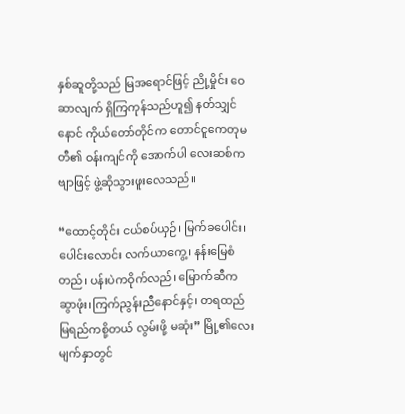နှစ်ဆူတို့သည် မြအရောင်ဖြင့် ညို့မှိုင်း ဝေဆာလျက် ရှိကြကုန်သည်ဟူ၍ နတ်သျှင်နောင် ကိုယ်တော်တိုင်က တောင်ငူကေတုမတီ၏ ဝန်းကျင်ကို အောက်ပါ လေးဆစ်ကဗျာဖြင့် ဖွဲ့ဆိုသွားဖူးလေသည်။

“ထောင့်တိုင်း ငယ်စပ်ယှဉ်၊ မြက်ခပေါင်း၊ ပေါင်းလောင်း လက်ယာကွေ့၊ နန်းမြေစံတည်၊ ပန်းပဲကဝိုက်လည်၊ မြောက်ဆီက ဆွာဖုံး၊ကြက်ညွန်းညီနောင်နှင့်၊ တရထည် မြရည်ကစို့တယ် လွမ်းဖို့ မဆုံး” မြို့၏လေးမျက်နှာတွင်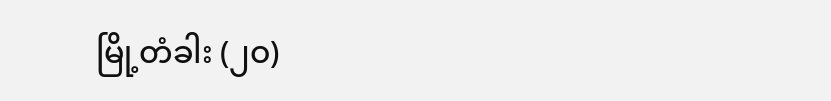မြို့တံခါး (၂ဝ)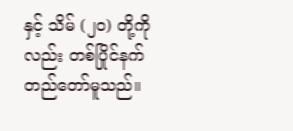နှင့် သိမ် (၂ဝ) တို့ကို လည်း တစ်ပြိုင်နက် တည်တော်မူသည်။